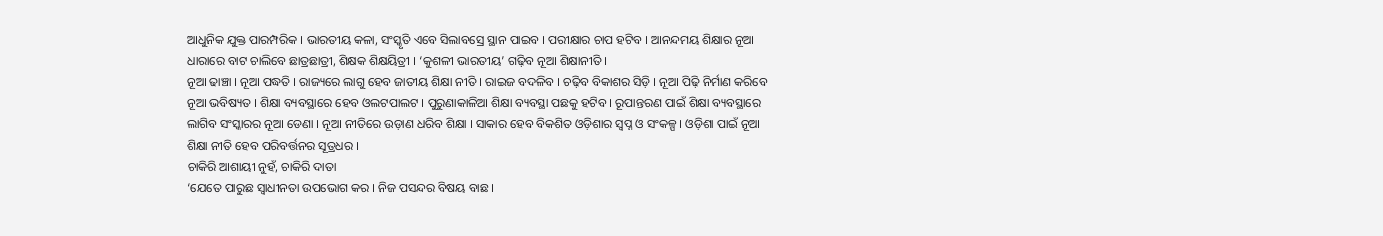ଆଧୁନିକ ଯୁକ୍ତ ପାରମ୍ପରିକ । ଭାରତୀୟ କଳା, ସଂସ୍କୃତି ଏବେ ସିଲାବସ୍ରେ ସ୍ଥାନ ପାଇବ । ପରୀକ୍ଷାର ଚାପ ହଟିବ । ଆନନ୍ଦମୟ ଶିକ୍ଷାର ନୂଆ ଧାରାରେ ବାଟ ଚାଲିବେ ଛାତ୍ରଛାତ୍ରୀ, ଶିକ୍ଷକ ଶିକ୍ଷୟିତ୍ରୀ । ‘କୁଶଳୀ ଭାରତୀୟ’ ଗଢ଼ିବ ନୂଆ ଶିକ୍ଷାନୀତି ।
ନୂଆ ଢାଞ୍ଚା । ନୂଆ ପଦ୍ଧତି । ରାଜ୍ୟରେ ଲାଗୁ ହେବ ଜାତୀୟ ଶିକ୍ଷା ନୀତି । ରାଇଜ ବଦଳିବ । ଚଢ଼ିବ ବିକାଶର ସିଡ଼ି । ନୂଆ ପିଢ଼ି ନିର୍ମାଣ କରିବେ ନୂଆ ଭବିଷ୍ୟତ । ଶିକ୍ଷା ବ୍ୟବସ୍ଥାରେ ହେବ ଓଲଟପାଲଟ । ପୁରୁଣାକାଳିଆ ଶିକ୍ଷା ବ୍ୟବସ୍ଥା ପଛକୁ ହଟିବ । ରୂପାନ୍ତରଣ ପାଇଁ ଶିକ୍ଷା ବ୍ୟବସ୍ଥାରେ ଲାଗିବ ସଂସ୍କାରର ନୂଆ ଡେଣା । ନୂଆ ନୀତିରେ ଉଡ଼ାଣ ଧରିବ ଶିକ୍ଷା । ସାକାର ହେବ ବିକଶିତ ଓଡ଼ିଶାର ସ୍ୱପ୍ନ ଓ ସଂକଳ୍ପ । ଓଡ଼ିଶା ପାଇଁ ନୂଆ ଶିକ୍ଷା ନୀତି ହେବ ପରିବର୍ତ୍ତନର ସୂତ୍ରଧର ।
ଚାକିରି ଆଶାୟୀ ନୁହଁ, ଚାକିରି ଦାତା
‘ଯେତେ ପାରୁଛ ସ୍ୱାଧୀନତା ଉପଭୋଗ କର । ନିଜ ପସନ୍ଦର ବିଷୟ ବାଛ ।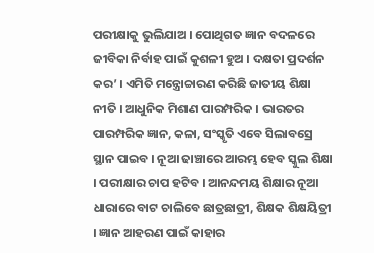ପରୀକ୍ଷାକୁ ଭୁଲିଯାଅ । ପୋଥିଗତ ଜ୍ଞାନ ବଦଳରେ ଜୀବିକା ନିର୍ବାହ ପାଇଁ କୁଶଳୀ ହୁଅ । ଦକ୍ଷତା ପ୍ରଦର୍ଶନ କର’ । ଏମିତି ମନ୍ତ୍ରୋଚ୍ଚାରଣ କରିଛି ଜାତୀୟ ଶିକ୍ଷା ନୀତି । ଆଧୁନିକ ମିଶାଣ ପାରମ୍ପରିକ । ଭାରତର ପାରମ୍ପରିକ ଜ୍ଞାନ, କଳା, ସଂସ୍କୃତି ଏବେ ସିଲାବସ୍ରେ ସ୍ଥାନ ପାଇବ । ନୂଆ ଢାଞ୍ଚାରେ ଆରମ୍ଭ ହେବ ସ୍କୁଲ ଶିକ୍ଷା । ପରୀକ୍ଷାର ଚାପ ହଟିବ । ଆନନ୍ଦମୟ ଶିକ୍ଷାର ନୂଆ ଧାରାରେ ବାଟ ଚାଲିବେ ଛାତ୍ରଛାତ୍ରୀ, ଶିକ୍ଷକ ଶିକ୍ଷୟିତ୍ରୀ । ଜ୍ଞାନ ଆହରଣ ପାଇଁ କାହାର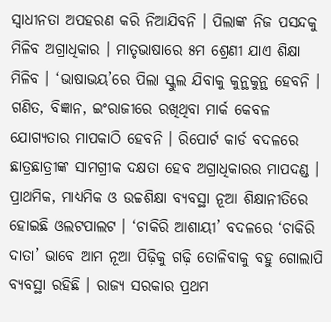ସ୍ୱାଧୀନତା ଅପହରଣ କରି ନିଆଯିବନି । ପିଲାଙ୍କ ନିଜ ପସନ୍ଦକୁ ମିଳିବ ଅଗ୍ରାଧିକାର । ମାତୃଭାଷାରେ ୫ମ ଶ୍ରେଣୀ ଯାଏ ଶିକ୍ଷା ମିଳିବ । ‘ଭାଷାଭୟ’ରେ ପିଲା ସ୍କୁଲ ଯିବାକୁ କୁନ୍ଥକୁନ୍ଥ ହେବନି । ଗଣିତ, ବିଜ୍ଞାନ, ଇଂରାଜୀରେ ରଖିଥିବା ମାର୍କ କେବଳ ଯୋଗ୍ୟତାର ମାପକାଠି ହେବନି । ରିପୋର୍ଟ କାର୍ଡ ବଦଳରେ ଛାତ୍ରଛାତ୍ରୀଙ୍କ ସାମଗ୍ରୀକ ଦକ୍ଷତା ହେବ ଅଗ୍ରାଧିକାରର ମାପଦଣ୍ଡ ।
ପ୍ରାଥମିକ, ମାଧ୍ୟମିକ ଓ ଉଚ୍ଚଶିକ୍ଷା ବ୍ୟବସ୍ଥା ନୂଆ ଶିକ୍ଷାନୀତିରେ ହୋଇଛି ଓଲଟପାଲଟ । ‘ଚାକିରି ଆଶାୟୀ’ ବଦଳରେ ‘ଚାକିରି ଦାତା’ ଭାବେ ଆମ ନୂଆ ପିଢ଼ିକୁ ଗଢ଼ି ତୋଳିବାକୁ ବହୁ ଗୋଲାପି ବ୍ୟବସ୍ଥା ରହିଛି । ରାଜ୍ୟ ସରକାର ପ୍ରଥମ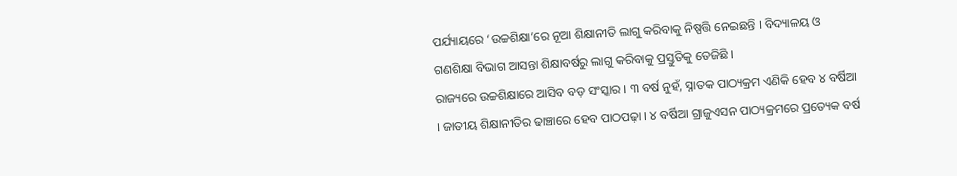ପର୍ଯ୍ୟାୟରେ ‘ଉଚ୍ଚଶିକ୍ଷା’ରେ ନୂଆ ଶିକ୍ଷାନୀତି ଲାଗୁ କରିବାକୁ ନିଷ୍ପତ୍ତି ନେଇଛନ୍ତି । ବିଦ୍ୟାଳୟ ଓ ଗଣଶିକ୍ଷା ବିଭାଗ ଆସନ୍ତା ଶିକ୍ଷାବର୍ଷରୁ ଲାଗୁ କରିବାକୁ ପ୍ରସ୍ତୁତିକୁ ତେଜିଛି ।
ରାଜ୍ୟରେ ଉଚ୍ଚଶିକ୍ଷାରେ ଆସିବ ବଡ଼ ସଂସ୍କାର । ୩ ବର୍ଷ ନୁହଁ, ସ୍ନାତକ ପାଠ୍ୟକ୍ରମ ଏଣିକି ହେବ ୪ ବର୍ଷିଆ । ଜାତୀୟ ଶିକ୍ଷାନୀତିର ଢାଞ୍ଚାରେ ହେବ ପାଠପଢ଼ା । ୪ ବର୍ଷିଆ ଗ୍ରାଜୁଏସନ ପାଠ୍ୟକ୍ରମରେ ପ୍ରତ୍ୟେକ ବର୍ଷ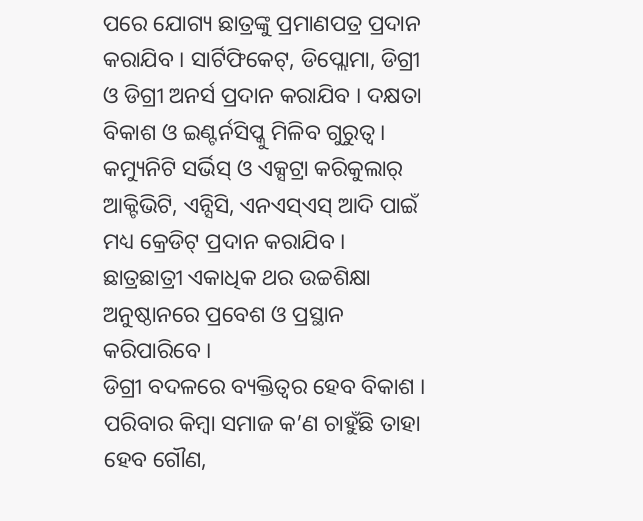ପରେ ଯୋଗ୍ୟ ଛାତ୍ରଙ୍କୁ ପ୍ରମାଣପତ୍ର ପ୍ରଦାନ କରାଯିବ । ସାର୍ଟିଫିକେଟ୍, ଡିପ୍ଲୋମା, ଡିଗ୍ରୀ ଓ ଡିଗ୍ରୀ ଅନର୍ସ ପ୍ରଦାନ କରାଯିବ । ଦକ୍ଷତା ବିକାଶ ଓ ଇଣ୍ଟର୍ନସିପ୍କୁ ମିଳିବ ଗୁରୁତ୍ୱ । କମ୍ୟୁନିଟି ସର୍ଭିସ୍ ଓ ଏକ୍ସଟ୍ରା କରିକୁଲାର୍ ଆକ୍ଟିଭିଟି, ଏନ୍ସିସି, ଏନଏସ୍ଏସ୍ ଆଦି ପାଇଁ ମଧ୍ୟ କ୍ରେଡିଟ୍ ପ୍ରଦାନ କରାଯିବ । ଛାତ୍ରଛାତ୍ରୀ ଏକାଧିକ ଥର ଉଚ୍ଚଶିକ୍ଷା ଅନୁଷ୍ଠାନରେ ପ୍ରବେଶ ଓ ପ୍ରସ୍ଥାନ କରିପାରିବେ ।
ଡିଗ୍ରୀ ବଦଳରେ ବ୍ୟକ୍ତିତ୍ୱର ହେବ ବିକାଶ । ପରିବାର କିମ୍ବା ସମାଜ କ’ଣ ଚାହୁଁଛି ତାହା ହେବ ଗୌଣ,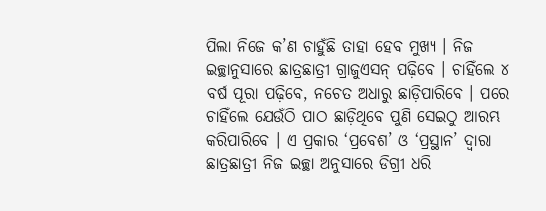ପିଲା ନିଜେ କ’ଣ ଚାହୁଁଛି ତାହା ହେବ ମୁଖ୍ୟ । ନିଜ ଇଚ୍ଛାନୁସାରେ ଛାତ୍ରଛାତ୍ରୀ ଗ୍ରାଜୁଏସନ୍ ପଢ଼ିବେ । ଚାହିଁଲେ ୪ ବର୍ଷ ପୂରା ପଢ଼ିବେ, ନଚେତ ଅଧାରୁ ଛାଡ଼ିପାରିବେ । ପରେ ଚାହିଁଲେ ଯେଉଁଠି ପାଠ ଛାଡ଼ିଥିବେ ପୁଣି ସେଇଠୁ ଆରମ୍ଭ କରିପାରିବେ । ଏ ପ୍ରକାର ‘ପ୍ରବେଶ’ ଓ ‘ପ୍ରସ୍ଥାନ’ ଦ୍ୱାରା ଛାତ୍ରଛାତ୍ରୀ ନିଜ ଇଚ୍ଛା ଅନୁସାରେ ଡିଗ୍ରୀ ଧରି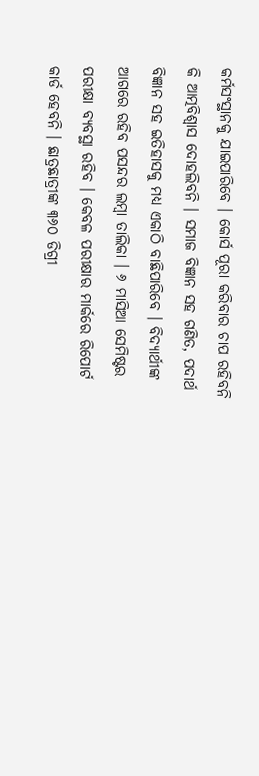କର୍ମସଂସ୍ଥାନକୁ ଯାଇପାରିବେ । କୋର୍ସ ପୂରା କରିବାର ଚାପ ରହିବନି କି ଆତ୍ମବିଶ୍ୱାସ ଦୋହଲିବନି । ସମାଜ ବିଜ୍ଞାନ ସହ ଗଣିତ, ପଦାର୍ଥ ବିଜ୍ଞାନ ସହ ଇତିହାସକୁ ମଧ୍ୟ ଏକାଠି ବାଛିପାରିବେ । ବିଦ୍ୟାର୍ଥୀଙ୍କ ଆଗରେ ରହିବ ପସନ୍ଦର ଲମ୍ବା ତାଲିକା । ୬ ମାସିଆ ସେମିଷ୍ଟର ପରୀକ୍ଷା ବ୍ୟବସ୍ଥା ରହିବ । କେବଳ ପରୀକ୍ଷାର ମାର୍କରେ ରିପୋର୍ଟ କାର୍ଡ ହେବନି । ଛାତ୍ରଛାତ୍ରୀଙ୍କ ୩୬୦ ଡିଗ୍ରୀ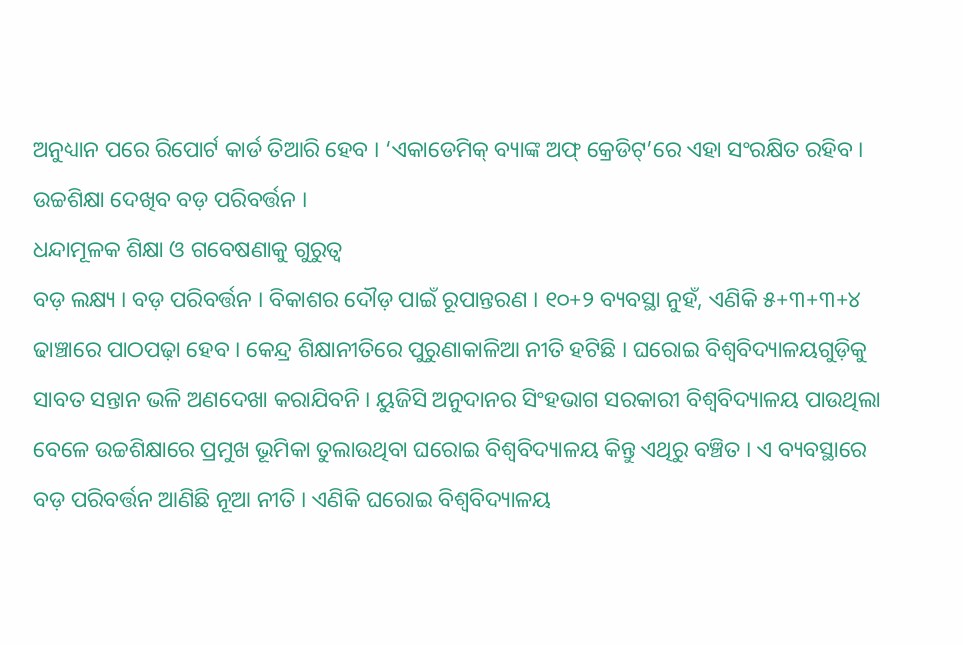ଅନୁଧ୍ୟାନ ପରେ ରିପୋର୍ଟ କାର୍ଡ ତିଆରି ହେବ । ‘ଏକାଡେମିକ୍ ବ୍ୟାଙ୍କ ଅଫ୍ କ୍ରେଡିଟ୍’ରେ ଏହା ସଂରକ୍ଷିତ ରହିବ । ଉଚ୍ଚଶିକ୍ଷା ଦେଖିବ ବଡ଼ ପରିବର୍ତ୍ତନ ।
ଧନ୍ଦାମୂଳକ ଶିକ୍ଷା ଓ ଗବେଷଣାକୁ ଗୁରୁତ୍ୱ
ବଡ଼ ଲକ୍ଷ୍ୟ । ବଡ଼ ପରିବର୍ତ୍ତନ । ବିକାଶର ଦୌଡ଼ ପାଇଁ ରୂପାନ୍ତରଣ । ୧୦+୨ ବ୍ୟବସ୍ଥା ନୁହଁ, ଏଣିକି ୫+୩+୩+୪ ଢାଞ୍ଚାରେ ପାଠପଢ଼ା ହେବ । କେନ୍ଦ୍ର ଶିକ୍ଷାନୀତିରେ ପୁରୁଣାକାଳିଆ ନୀତି ହଟିଛି । ଘରୋଇ ବିଶ୍ୱବିଦ୍ୟାଳୟଗୁଡ଼ିକୁ ସାବତ ସନ୍ତାନ ଭଳି ଅଣଦେଖା କରାଯିବନି । ୟୁଜିସି ଅନୁଦାନର ସିଂହଭାଗ ସରକାରୀ ବିଶ୍ୱବିଦ୍ୟାଳୟ ପାଉଥିଲା ବେଳେ ଉଚ୍ଚଶିକ୍ଷାରେ ପ୍ରମୁଖ ଭୂମିକା ତୁଲାଉଥିବା ଘରୋଇ ବିଶ୍ୱବିଦ୍ୟାଳୟ କିନ୍ତୁ ଏଥିରୁ ବଞ୍ଚିତ । ଏ ବ୍ୟବସ୍ଥାରେ ବଡ଼ ପରିବର୍ତ୍ତନ ଆଣିଛି ନୂଆ ନୀତି । ଏଣିକି ଘରୋଇ ବିଶ୍ୱବିଦ୍ୟାଳୟ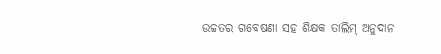ଉଚ୍ଚତର ଗବେଷଣା ସହ ଶିକ୍ଷକ ତାଲିମ୍ ଅନୁଦାନ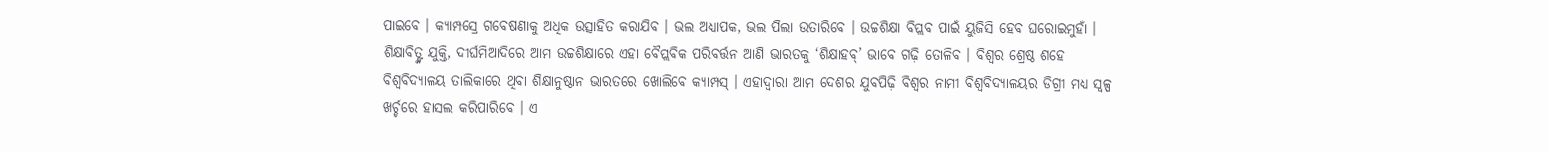ପାଇବେ । କ୍ୟାମ୍ପସ୍ରେ ଗବେଷଣାକୁ ଅଧିକ ଉତ୍ସାହିତ କରାଯିବ । ଭଲ ଅଧ୍ୟାପକ, ଭଲ ପିଲା ଉତାରିବେ । ଉଚ୍ଚଶିକ୍ଷା ବିପ୍ଲବ ପାଇଁ ୟୁଜିସି ହେବ ଘରୋଇମୁହାଁ । ଶିକ୍ଷାବିତ୍ଙ୍କ ଯୁକ୍ତି, ଦୀର୍ଘମିଆଦିରେ ଆମ ଉଚ୍ଚଶିକ୍ଷାରେ ଏହା ବୈପ୍ଲବିକ ପରିବର୍ତ୍ତନ ଆଣି ଭାରତକୁ ‘ଶିକ୍ଷାହବ୍’ ଭାବେ ଗଢ଼ି ତୋଳିବ । ବିଶ୍ୱର ଶ୍ରେଷ୍ଠ ଶହେ ବିଶ୍ୱବିଦ୍ୟାଳୟ ତାଲିକାରେ ଥିବା ଶିକ୍ଷାନୁଷ୍ଠାନ ଭାରତରେ ଖୋଲିବେ କ୍ୟାମ୍ପସ୍ । ଏହାଦ୍ୱାରା ଆମ ଦେଶର ଯୁବପିଢ଼ି ବିଶ୍ୱର ନାମୀ ବିଶ୍ୱବିଦ୍ୟାଳୟର ଡିଗ୍ରୀ ମଧ୍ୟ ସ୍ୱଳ୍ପ ଖର୍ଚ୍ଚରେ ହାସଲ କରିପାରିବେ । ଏ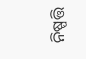ନିଷ୍ପତ୍ତି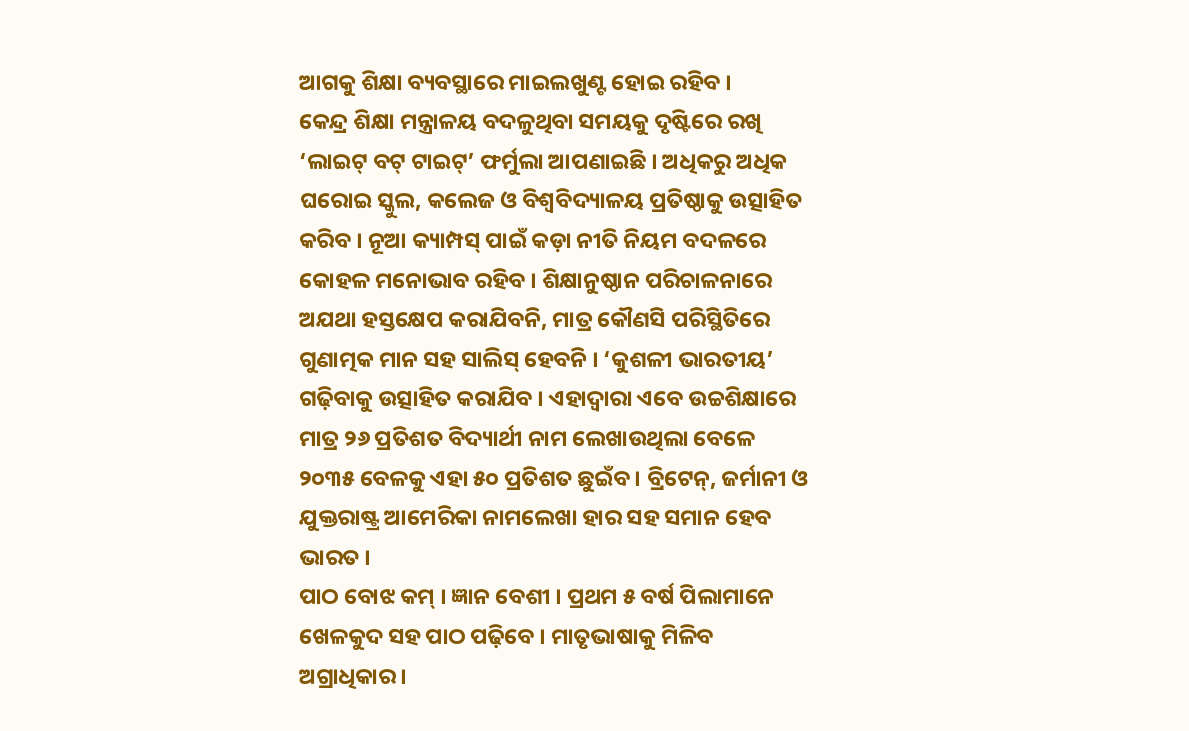ଆଗକୁ ଶିକ୍ଷା ବ୍ୟବସ୍ଥାରେ ମାଇଲଖୁଣ୍ଟ ହୋଇ ରହିବ ।
କେନ୍ଦ୍ର ଶିକ୍ଷା ମନ୍ତ୍ରାଳୟ ବଦଳୁଥିବା ସମୟକୁ ଦୃଷ୍ଟିରେ ରଖି ‘ଲାଇଟ୍ ବଟ୍ ଟାଇଟ୍’ ଫର୍ମୁଲା ଆପଣାଇଛି । ଅଧିକରୁ ଅଧିକ ଘରୋଇ ସ୍କୁଲ, କଲେଜ ଓ ବିଶ୍ୱବିଦ୍ୟାଳୟ ପ୍ରତିଷ୍ଠାକୁ ଉତ୍ସାହିତ କରିବ । ନୂଆ କ୍ୟାମ୍ପସ୍ ପାଇଁ କଡ଼ା ନୀତି ନିୟମ ବଦଳରେ କୋହଳ ମନୋଭାବ ରହିବ । ଶିକ୍ଷାନୁଷ୍ଠାନ ପରିଚାଳନାରେ ଅଯଥା ହସ୍ତକ୍ଷେପ କରାଯିବନି, ମାତ୍ର କୌଣସି ପରିସ୍ଥିତିରେ ଗୁଣାତ୍ମକ ମାନ ସହ ସାଲିସ୍ ହେବନି । ‘କୁଶଳୀ ଭାରତୀୟ’ ଗଢ଼ିବାକୁ ଉତ୍ସାହିତ କରାଯିବ । ଏହାଦ୍ୱାରା ଏବେ ଉଚ୍ଚଶିକ୍ଷାରେ ମାତ୍ର ୨୬ ପ୍ରତିଶତ ବିଦ୍ୟାର୍ଥୀ ନାମ ଲେଖାଉଥିଲା ବେଳେ ୨୦୩୫ ବେଳକୁ ଏହା ୫୦ ପ୍ରତିଶତ ଛୁଇଁବ । ବ୍ରିଟେନ୍, ଜର୍ମାନୀ ଓ ଯୁକ୍ତରାଷ୍ଟ୍ର ଆମେରିକା ନାମଲେଖା ହାର ସହ ସମାନ ହେବ ଭାରତ ।
ପାଠ ବୋଝ କମ୍ । ଜ୍ଞାନ ବେଶୀ । ପ୍ରଥମ ୫ ବର୍ଷ ପିଲାମାନେ ଖେଳକୁଦ ସହ ପାଠ ପଢ଼ିବେ । ମାତୃଭାଷାକୁ ମିଳିବ ଅଗ୍ରାଧିକାର ।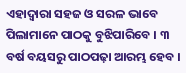ଏହାଦ୍ୱାରା ସହଜ ଓ ସରଳ ଭାବେ ପିଲାମାନେ ପାଠକୁ ବୁଝିପାରିବେ । ୩ ବର୍ଷ ବୟସରୁ ପାଠପଢ଼ା ଆରମ୍ଭ ହେବ ।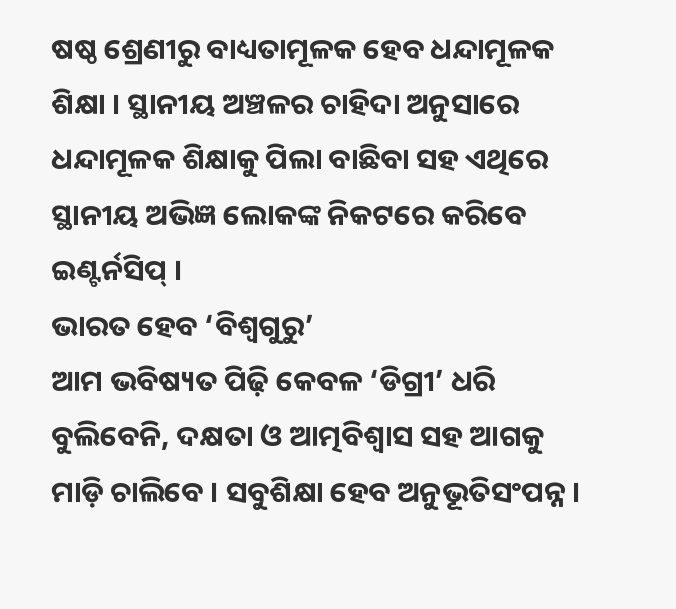ଷଷ୍ଠ ଶ୍ରେଣୀରୁ ବାଧ୍ୟତାମୂଳକ ହେବ ଧନ୍ଦାମୂଳକ ଶିକ୍ଷା । ସ୍ଥାନୀୟ ଅଞ୍ଚଳର ଚାହିଦା ଅନୁସାରେ ଧନ୍ଦାମୂଳକ ଶିକ୍ଷାକୁ ପିଲା ବାଛିବା ସହ ଏଥିରେ ସ୍ଥାନୀୟ ଅଭିଜ୍ଞ ଲୋକଙ୍କ ନିକଟରେ କରିବେ ଇଣ୍ଟର୍ନସିପ୍ ।
ଭାରତ ହେବ ‘ବିଶ୍ୱଗୁରୁ’
ଆମ ଭବିଷ୍ୟତ ପିଢ଼ି କେବଳ ‘ଡିଗ୍ରୀ’ ଧରି ବୁଲିବେନି, ଦକ୍ଷତା ଓ ଆତ୍ମବିଶ୍ୱାସ ସହ ଆଗକୁ ମାଡ଼ି ଚାଲିବେ । ସବୁଶିକ୍ଷା ହେବ ଅନୁଭୂତିସଂପନ୍ନ ।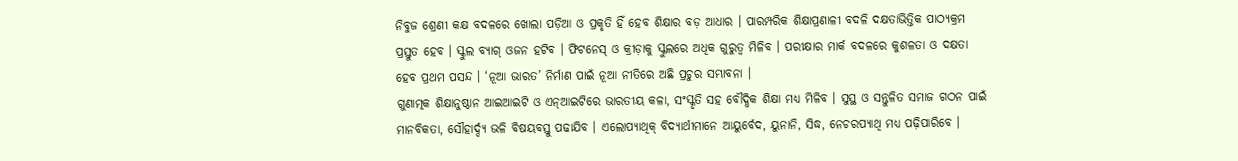ନିବୁଜ ଶ୍ରେଣୀ କକ୍ଷ ବଦଳରେ ଖୋଲା ପଡ଼ିଆ ଓ ପ୍ରକୃତି ହିଁ ହେବ ଶିକ୍ଷାର ବଡ଼ ଆଧାର । ପାରମ୍ପରିକ ଶିକ୍ଷାପ୍ରଣାଳୀ ବଦଳି ଦକ୍ଷତାଭିତ୍ତିକ ପାଠ୍ୟକ୍ରମ ପ୍ରସ୍ତୁତ ହେବ । ସ୍କୁଲ ବ୍ୟାଗ୍ ଓଜନ ହଟିବ । ଫିଟନେସ୍ ଓ କ୍ରୀଡ଼ାକୁ ସ୍କୁଲରେ ଅଧିକ ଗୁରୁତ୍ୱ ମିଳିବ । ପରୀକ୍ଷାର ମାର୍କ ବଦଳରେ କୁଶଳତା ଓ ଦକ୍ଷତା ହେବ ପ୍ରଥମ ପସନ୍ଦ । ‘ନୂଆ ଭାରତ’ ନିର୍ମାଣ ପାଇଁ ନୂଆ ନୀତିରେ ଅଛି ପ୍ରଚୁର ସମ୍ଭାବନା ।
ଗୁଣାତ୍ମକ ଶିକ୍ଷାନୁଷ୍ଠାନ ଆଇଆଇଟି ଓ ଏନ୍ଆଇଟିରେ ଭାରତୀୟ କଳା, ସଂସ୍କୃତି ସହ ବୌଦ୍ଧିକ ଶିକ୍ଷା ମଧ୍ୟ ମିଳିବ । ସୁସ୍ଥ ଓ ସନ୍ତୁଳିତ ସମାଜ ଗଠନ ପାଇଁ ମାନବିକତା, ସୌହାର୍ଦ୍ଦ୍ୟ ଭଳି ବିଷୟବସ୍ତୁ ପଢାଯିବ । ଏଲୋପ୍ୟାଥିକ୍ ବିଦ୍ୟାର୍ଥୀମାନେ ଆୟୁର୍ବେଦ, ୟୁନାନି, ସିଦ୍ଧ, ନେଚରପ୍ୟାଥି ମଧ୍ୟ ପଢ଼ିପାରିବେ ।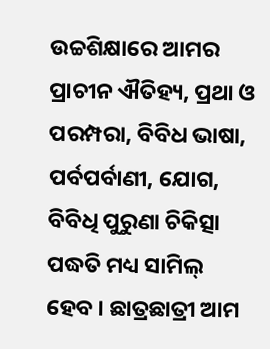ଉଚ୍ଚଶିକ୍ଷାରେ ଆମର ପ୍ରାଚୀନ ଐତିହ୍ୟ, ପ୍ରଥା ଓ ପରମ୍ପରା, ବିବିଧ ଭାଷା, ପର୍ବପର୍ବାଣୀ, ଯୋଗ, ବିବିଧି ପୁରୁଣା ଚିକିତ୍ସା ପଦ୍ଧତି ମଧ୍ୟ ସାମିଲ୍ ହେବ । ଛାତ୍ରଛାତ୍ରୀ ଆମ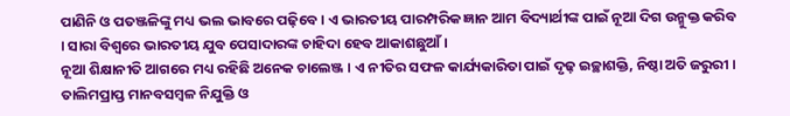ପାଣିନି ଓ ପତଞ୍ଜଳିଙ୍କୁ ମଧ୍ୟ ଭଲ ଭାବରେ ପଢ଼ିବେ । ଏ ଭାରତୀୟ ପାରମ୍ପରିକ ଜ୍ଞାନ ଆମ ବିଦ୍ୟାର୍ଥୀଙ୍କ ପାଇଁ ନୂଆ ଦିଗ ଉନ୍ମୁକ୍ତ କରିବ । ସାରା ବିଶ୍ୱରେ ଭାରତୀୟ ଯୁବ ପେସାଦାରଙ୍କ ଚାହିଦା ହେବ ଆକାଶଛୁଆଁ ।
ନୂଆ ଶିକ୍ଷାନୀତି ଆଗରେ ମଧ୍ୟ ରହିଛି ଅନେକ ଚାଲେଞ୍ଜ । ଏ ନୀତିର ସଫଳ କାର୍ଯ୍ୟକାରିତା ପାଇଁ ଦୃଢ଼ ଇଚ୍ଛାଶକ୍ତି, ନିଷ୍ଠା ଅତି ଜରୁରୀ । ତାଲିମପ୍ରାପ୍ତ ମାନବସମ୍ବଳ ନିଯୁକ୍ତି ଓ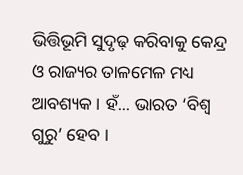ଭିତ୍ତିଭୂମି ସୁଦୃଢ଼ କରିବାକୁ କେନ୍ଦ୍ର ଓ ରାଜ୍ୟର ତାଳମେଳ ମଧ୍ୟ ଆବଶ୍ୟକ । ହଁ... ଭାରତ ‘ବିଶ୍ୱ ଗୁରୁ’ ହେବ ।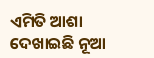ଏମିତି ଆଶା ଦେଖାଇଛି ନୂଆ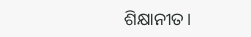ଶିକ୍ଷାନୀତ।